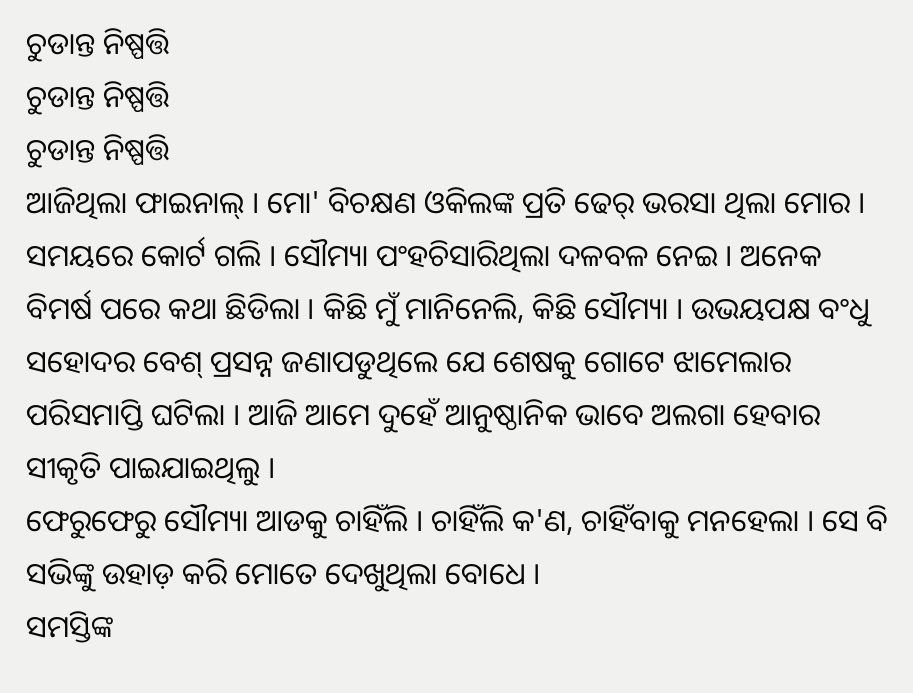ଚୁଡାନ୍ତ ନିଷ୍ପତ୍ତି
ଚୁଡାନ୍ତ ନିଷ୍ପତ୍ତି
ଚୁଡାନ୍ତ ନିଷ୍ପତ୍ତି
ଆଜିଥିଲା ଫାଇନାଲ୍ । ମୋ' ବିଚକ୍ଷଣ ଓକିଲଙ୍କ ପ୍ରତି ଢେର୍ ଭରସା ଥିଲା ମୋର । ସମୟରେ କୋର୍ଟ ଗଲି । ସୌମ୍ୟା ପଂହଚିସାରିଥିଲା ଦଳବଳ ନେଇ । ଅନେକ ବିମର୍ଷ ପରେ କଥା ଛିଡିଲା । କିଛି ମୁଁ ମାନିନେଲି, କିଛି ସୌମ୍ୟା । ଉଭୟପକ୍ଷ ବଂଧୁ ସହୋଦର ବେଶ୍ ପ୍ରସନ୍ନ ଜଣାପଡୁଥିଲେ ଯେ ଶେଷକୁ ଗୋଟେ ଝାମେଲାର ପରିସମାପ୍ତି ଘଟିଲା । ଆଜି ଆମେ ଦୁହେଁ ଆନୁଷ୍ଠାନିକ ଭାବେ ଅଲଗା ହେବାର ସୀକୃତି ପାଇଯାଇଥିଲୁ ।
ଫେରୁଫେରୁ ସୌମ୍ୟା ଆଡକୁ ଚାହିଁଲି । ଚାହିଁଲି କ'ଣ, ଚାହିଁବାକୁ ମନହେଲା । ସେ ବି ସଭିଙ୍କୁ ଉହାଡ଼ କରି ମୋତେ ଦେଖୁଥିଲା ବୋଧେ ।
ସମସ୍ତିଙ୍କ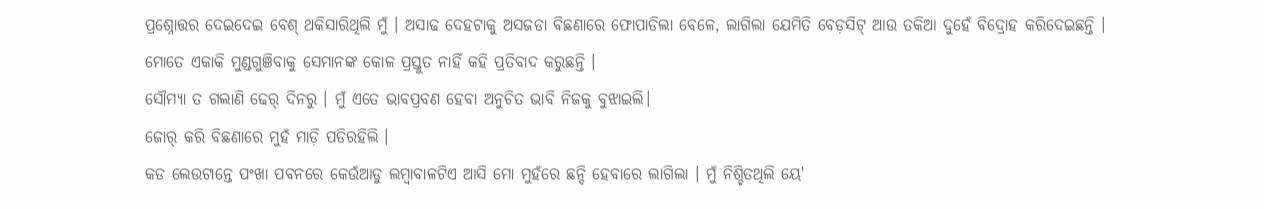ପ୍ରଶ୍ନୋତ୍ତର ଦେଇଦେଇ ବେଶ୍ ଥକିସାରିଥିଲି ମୁଁ । ଅସାଢ ଦେହଟାକୁ ଅସଜଡା ବିଛଣାରେ ଫୋପାଡିଲା ବେଳେ, ଲାଗିଲା ଯେମିତି ବେଡ଼ସିଟ୍ ଆଉ ତକିଆ ଦୁହେଁ ବିଦ୍ରୋହ କରିଦେଇଛନ୍ତି ।
ମୋତେ ଏକାକି ମୁଣ୍ଡଗୁଞିବାକୁ ସେମାନଙ୍କ କୋଳ ପ୍ରସ୍ତୁତ ନାହିଁ କହି ପ୍ରତିବାଦ କରୁଛନ୍ତି ।
ସୌମ୍ୟା ତ ଗଲାଣି ଢେର୍ ଦିନରୁ । ମୁଁ ଏତେ ଭାବପ୍ରବଣ ହେବା ଅନୁଚିତ ଭାବି ନିଜକୁ ବୁଝାଇଲି।
ଜୋର୍ କରି ବିଛଣାରେ ମୁହଁ ମାଡ଼ି ପଡିରହିଲି ।
କଡ ଲେଉଟାନ୍ତେ ପଂଖା ପବନରେ କେଉଁଆଡୁ ଲମ୍ବାବାଳଟିଏ ଆସି ମୋ ମୁହଁରେ ଛନ୍ଦି ହେବାରେ ଲାଗିଲା । ମୁଁ ନିଶ୍ଚିତଥିଲି ୟେ'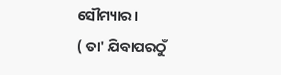ସୌମ୍ୟାର ।
( ତା' ଯିବାପରଠୁଁ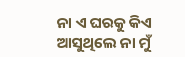ନା ଏ ଘରକୁ କିଏ ଆସୁଥିଲେ ନା ମୁଁ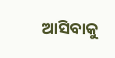ଆସିବାକୁ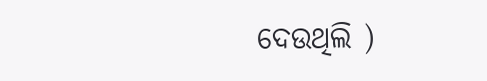ଦେଉଥିଲି )